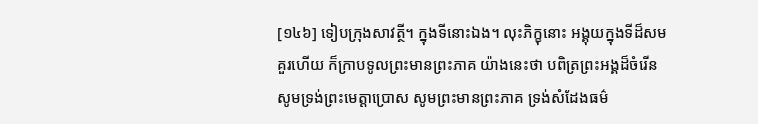[១៤៦] ទៀបក្រុងសាវត្ថី។ ក្នុងទីនោះឯង។ លុះភិក្ខុនោះ អង្គុយក្នុងទីដ៏សមគួរហើយ ក៏ក្រាបទូលព្រះមានព្រះភាគ យ៉ាងនេះថា បពិត្រព្រះអង្គដ៏ចំរើន សូមទ្រង់ព្រះមេត្តាប្រោស សូមព្រះមានព្រះភាគ ទ្រង់សំដែងធម៌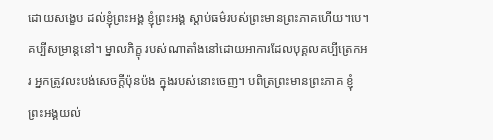ដោយសង្ខេប ដល់ខ្ញុំព្រះអង្គ ខ្ញុំព្រះអង្គ ស្តាប់ធម៌របស់ព្រះមានព្រះភាគហើយ។បេ។ គប្បីសម្រាន្តនៅ។ ម្នាលភិក្ខុ របស់ណាតាំងនៅដោយអាការដែលបុគ្គលគប្បីត្រេកអរ អ្នកត្រូវលះបង់សេចក្តីប៉ុនប៉ង ក្នុងរបស់នោះចេញ។ បពិត្រព្រះមានព្រះភាគ ខ្ញុំព្រះអង្គយល់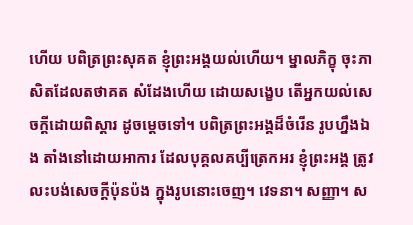ហើយ បពិត្រព្រះសុគត ខ្ញុំព្រះអង្គយល់ហើយ។ ម្នាលភិក្ខុ ចុះភាសិតដែលតថាគត សំដែងហើយ ដោយសង្ខេប តើអ្នកយល់សេចក្តីដោយពិស្តារ ដូចម្តេចទៅ។ បពិត្រព្រះអង្គដ៏ចំរើន រូបហ្នឹងឯង តាំងនៅដោយអាការ ដែលបុគ្គលគប្បីត្រេកអរ ខ្ញុំព្រះអង្គ ត្រូវលះបង់សេចក្តីប៉ុនប៉ង ក្នុងរូបនោះចេញ។ វេទនា។ សញ្ញា។ ស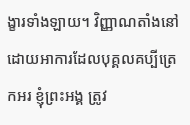ង្ខារទាំងឡាយ។ វិញ្ញាណតាំងនៅដោយអាការដែលបុគ្គលគប្បីត្រេកអរ ខ្ញុំព្រះអង្គ ត្រូវ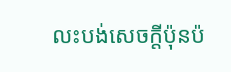លះបង់សេចក្តីប៉ុនប៉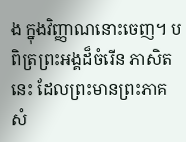ង ក្នុងវិញ្ញាណនោះចេញ។ បពិត្រព្រះអង្គដ៏ចំរើន ភាសិតនេះ ដែលព្រះមានព្រះភាគ សំ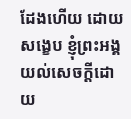ដែងហើយ ដោយសង្ខេប ខ្ញុំព្រះអង្គយល់សេចក្តីដោយ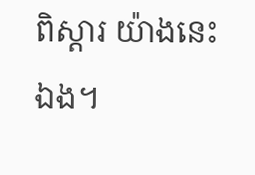ពិស្តារ យ៉ាងនេះឯង។